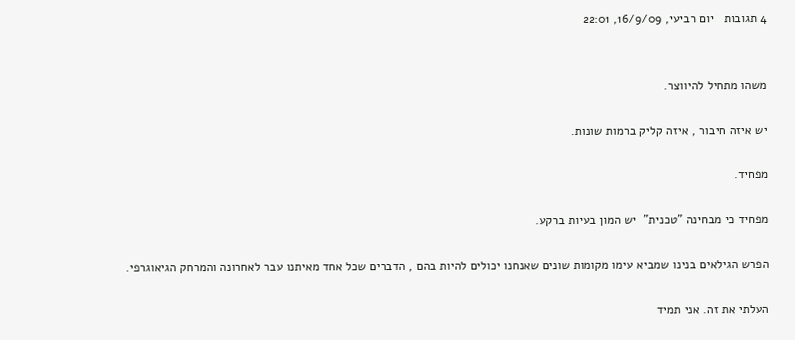4 תגובות   יום רביעי, 16/9/09, 22:01


משהו מתחיל להיווצר.

יש איזה חיבור , איזה קליק ברמות שונות.

מפחיד.

מפחיד כי מבחינה "טכנית"  יש המון בעיות ברקע.

הפרש הגילאים בנינו שמביא עימו מקומות שונים שאנחנו יכולים להיות בהם , הדברים שכל אחד מאיתנו עבר לאחרונה והמרחק הגיאוגרפי.

העלתי את זה. אני תמיד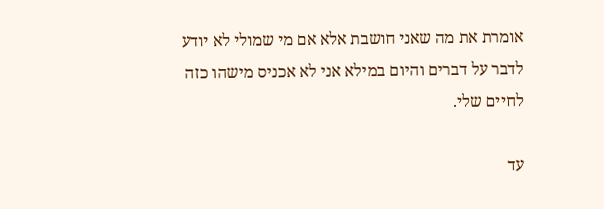אומרת את מה שאני חושבת אלא אם מי שמולי לא יודע לדבר על דברים והיום במילא אני לא אכניס מישהו כזה לחיים שלי.

עד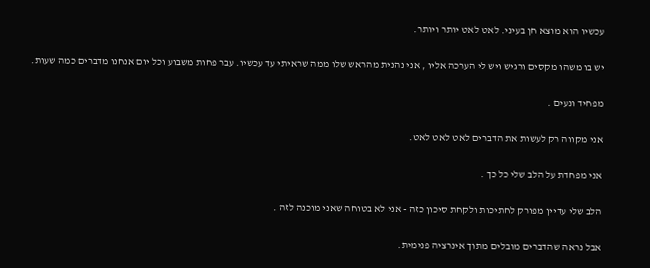עכשיו הוא מוצא חן בעיני. לאט לאט יותר ויותר.

יש בו משהו מקסים ורגיש ויש לי הערכה אליו , אני נהנית מהראש שלו ממה שראיתי עד עכשיו. עבר פחות משבוע וכל יום אנחנו מדברים כמה שעות.

מפחיד ונעים .

אני מקווה רק לעשות את הדברים לאט לאט לאט.

אני מפחדת על הלב שלי כל כך .

הלב שלי עדיין מפורק לחתיכות ולקחת סיכון כזה - אני לא בטוחה שאני מוכנה לזה .

אבל נראה שהדברים מובלים מתוך אינרציה פנימית.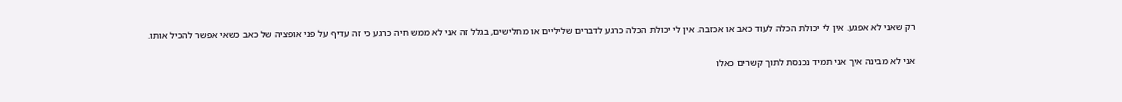רק שאני לא אפגע. אין לי יכולת הכלה לעוד כאב או אכזבה. אין לי יכולת הכלה כרגע לדברים שליליים או מחלישים, בגלל זה אני לא ממש חיה כרגע כי זה עדיף על פני אופציה של כאב כשאי אפשר להכיל אותו.

אני לא מבינה איך אני תמיד נכנסת לתוך קשרים כאלו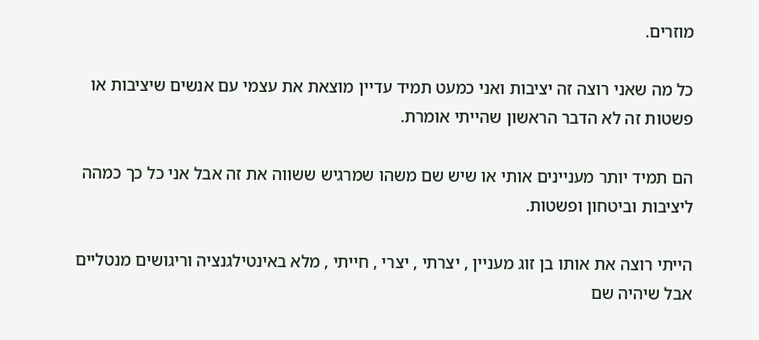מוזרים.

כל מה שאני רוצה זה יציבות ואני כמעט תמיד עדיין מוצאת את עצמי עם אנשים שיציבות או פשטות זה לא הדבר הראשון שהייתי אומרת.

הם תמיד יותר מעניינים אותי או שיש שם משהו שמרגיש ששווה את זה אבל אני כל כך כמהה ליציבות וביטחון ופשטות.

הייתי רוצה את אותו בן זוג מעניין , יצרתי , יצרי , חייתי , מלא באינטילגנציה וריגושים מנטליים אבל שיהיה שם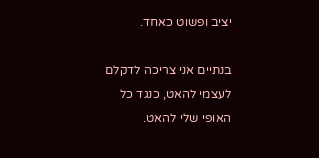יציב ופשוט כאחד.

בנתיים אני צריכה לדקלם לעצמי להאט, כנגד כל האופי שלי להאט.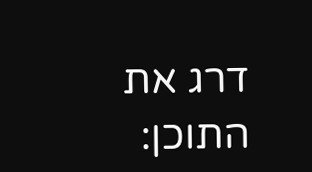דרג את התוכן: